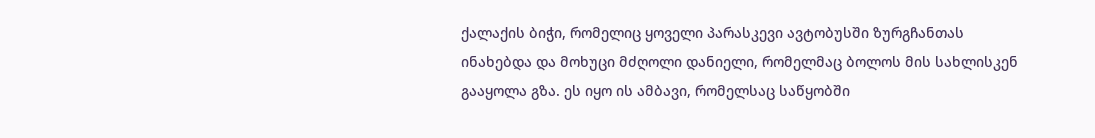ქალაქის ბიჭი, რომელიც ყოველი პარასკევი ავტობუსში ზურგჩანთას ინახებდა და მოხუცი მძღოლი დანიელი, რომელმაც ბოლოს მის სახლისკენ გააყოლა გზა. ეს იყო ის ამბავი, რომელსაც საწყობში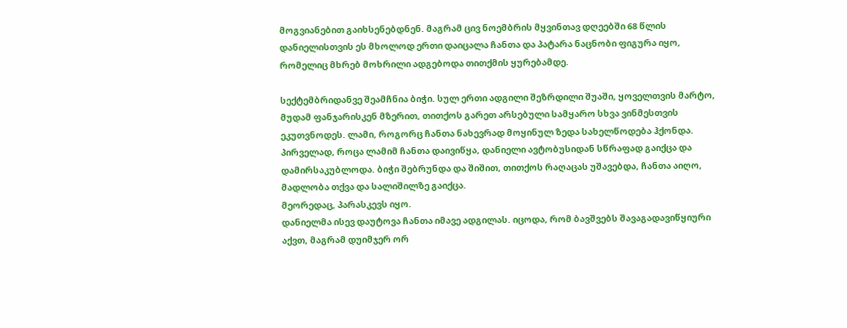მოგვიანებით გაიხსენებდნენ. მაგრამ ცივ ნოემბრის მყვინთავ დღეებში 68 წლის დანიელისთვის ეს მხოლოდ ერთი დაიცალა ჩანთა და პატარა ნაცნობი ფიგურა იყო, რომელიც მხრებ მოხრილი ადგებოდა თითქმის ყურებამდე.

სექტემბრიდანვე შეამჩნია ბიჭი. სულ ერთი ადგილი შეზრდილი შუაში, ყოველთვის მარტო, მუდამ ფანჯარისკენ მზერით, თითქოს გარეთ არსებული სამყარო სხვა ვინმესთვის ეკუთვნოდეს. ლამი, როგორც ჩანთა ნახევრად მოყინულ ზედა სახელწოდება ჰქონდა.
პირველად, როცა ლამიმ ჩანთა დაივიწყა, დანიელი ავტობუსიდან სწრაფად გაიქცა და დამირსაკუბლოდა. ბიჭი შებრუნდა და შიშით, თითქოს რაღაცას უშავებდა, ჩანთა აიღო, მადლობა თქვა და სალიშილზე გაიქცა.
მეორედაც, პარასკევს იყო.
დანიელმა ისევ დაუტოვა ჩანთა იმავე ადგილას. იცოდა, რომ ბავშვებს შავაგადავიწყიური აქვთ, მაგრამ დუიმჯერ ორ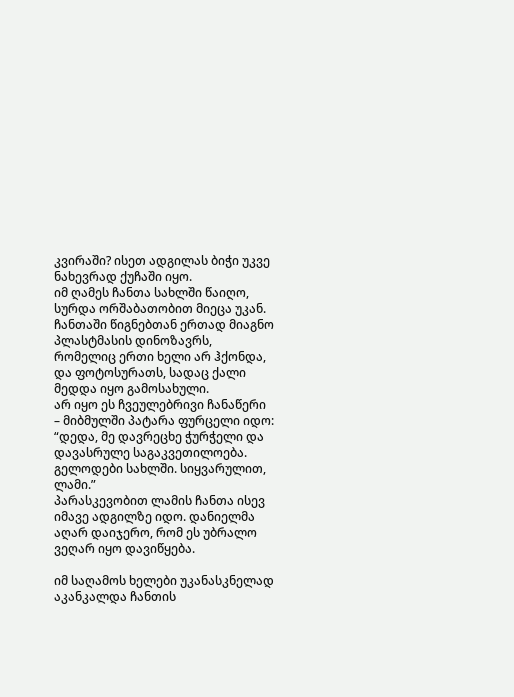კვირაში? ისეთ ადგილას ბიჭი უკვე ნახევრად ქუჩაში იყო.
იმ ღამეს ჩანთა სახლში წაიღო, სურდა ორშაბათობით მიეცა უკან. ჩანთაში წიგნებთან ერთად მიაგნო პლასტმასის დინოზავრს, რომელიც ერთი ხელი არ ჰქონდა, და ფოტოსურათს, სადაც ქალი მედდა იყო გამოსახული.
არ იყო ეს ჩვეულებრივი ჩანაწერი – მიბმულში პატარა ფურცელი იდო: “დედა, მე დავრეცხე ჭურჭელი და დავასრულე საგაკვეთილოება. გელოდები სახლში. სიყვარულით, ლამი.”
პარასკევობით ლამის ჩანთა ისევ იმავე ადგილზე იდო. დანიელმა აღარ დაიჯერო, რომ ეს უბრალო ვეღარ იყო დავიწყება.

იმ საღამოს ხელები უკანასკნელად აკანკალდა ჩანთის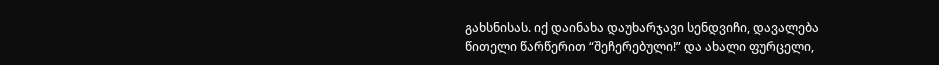გახსნისას. იქ დაინახა დაუხარჯავი სენდვიჩი, დავალება წითელი წარწერით “შეჩერებული!” და ახალი ფურცელი,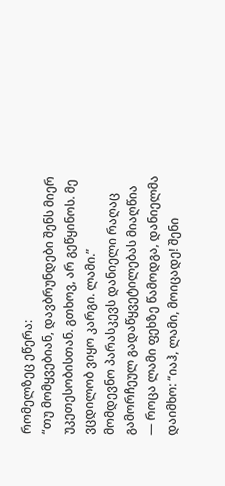რომელზეც ეწერა:
“თუ მომყვებიან, დავბრუნდები შენს მიერ უკეთესობისთან. გთხოვ, არ გეწყინოს. მე ვცდილობ ვიყო კარგი. ლამი.”
მომდევნო პარასკევს დანიელი რაღაც გამორჩეულ გადაწყვეტილებას მიაღწია — როცა ლამი ფეხზე წამოდგა, დანიელმა დაიმხო: “იაჰ, ლამი, მოიცადე! შენი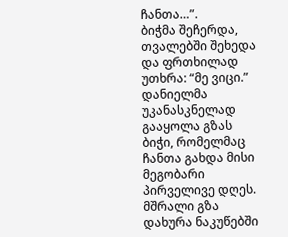ჩანთა…”.
ბიჭმა შეჩერდა, თვალებში შეხედა და ფრთხილად უთხრა: “მე ვიცი.”
დანიელმა უკანასკნელად გააყოლა გზას ბიჭი, რომელმაც ჩანთა გახდა მისი მეგობარი პირველივე დღეს.
მშრალი გზა დახურა ნაკუწებში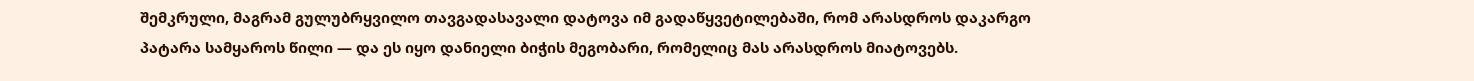შემკრული, მაგრამ გულუბრყვილო თავგადასავალი დატოვა იმ გადაწყვეტილებაში, რომ არასდროს დაკარგო პატარა სამყაროს წილი — და ეს იყო დანიელი ბიჭის მეგობარი, რომელიც მას არასდროს მიატოვებს.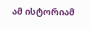ამ ისტორიამ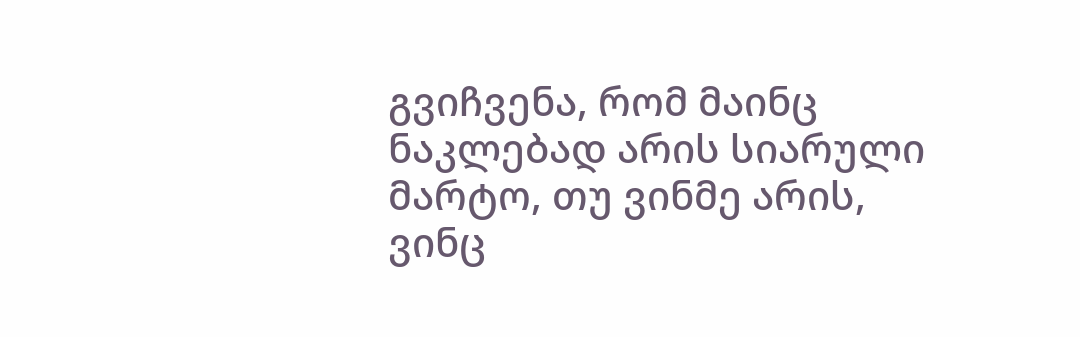გვიჩვენა, რომ მაინც ნაკლებად არის სიარული მარტო, თუ ვინმე არის, ვინც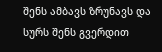შენს ამბავს ზრუნავს და სურს შენს გვერდით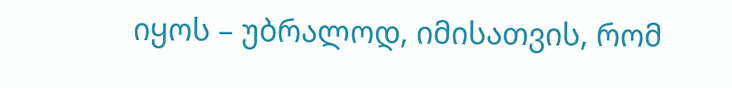იყოს – უბრალოდ, იმისათვის, რომ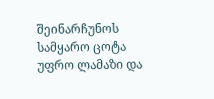შეინარჩუნოს სამყარო ცოტა უფრო ლამაზი და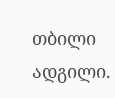თბილი ადგილი.